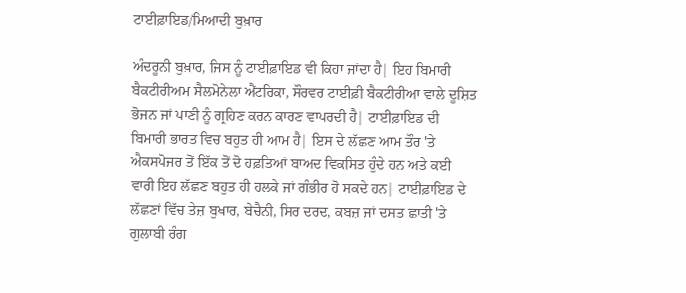ਟਾਈਫ਼ਾਇਡ/ਮਿਆਦੀ ਬੁਖ਼ਾਰ

ਅੰਦਰੂਨੀ ਬੁਖ਼ਾਰ, ਜਿਸ ਨੂੰ ਟਾਈਫ਼ਾਇਡ ਵੀ ਕਿਹਾ ਜਾਂਦਾ ਹੈ| ਇਹ ਬਿਮਾਰੀ ਬੈਕਟੀਰੀਅਮ ਸੈਲਮੋਨੇਲਾ ਐਂਟਰਿਕਾ, ਸੌਰਵਰ ਟਾਈਫ਼ੀ ਬੈਕਟੀਰੀਆ ਵਾਲੇ ਦੂਸ਼ਿਤ ਭੋਜਨ ਜਾਂ ਪਾਣੀ ਨੂੰ ਗ੍ਰਹਿਣ ਕਰਨ ਕਾਰਣ ਵਾਪਰਦੀ ਹੈ| ਟਾਈਫ਼ਾਇਡ ਦੀ ਬਿਮਾਰੀ ਭਾਰਤ ਵਿਚ ਬਹੁਤ ਹੀ ਆਮ ਹੈ| ਇਸ ਦੇ ਲੱਛਣ ਆਮ ਤੌਰ 'ਤੇ ਐਕਸਪੋਜਰ ਤੋਂ ਇੱਕ ਤੋਂ ਦੋ ਹਫ਼ਤਿਆਂ ਬਾਅਦ ਵਿਕਸਿਤ ਹੁੰਦੇ ਹਨ ਅਤੇ ਕਈ ਵਾਰੀ ਇਹ ਲੱਛਣ ਬਹੁਤ ਹੀ ਹਲਕੇ ਜਾਂ ਗੰਭੀਰ ਹੋ ਸਕਦੇ ਹਨ| ਟਾਈਫ਼ਾਇਡ ਦੇ ਲੱਛਣਾਂ ਵਿੱਚ ਤੇਜ਼ ਬੁਖਾਰ, ਬੇਚੈਨੀ, ਸਿਰ ਦਰਦ, ਕਬਜ਼ ਜਾਂ ਦਸਤ ਛਾਤੀ 'ਤੇ ਗੁਲਾਬੀ ਰੰਗ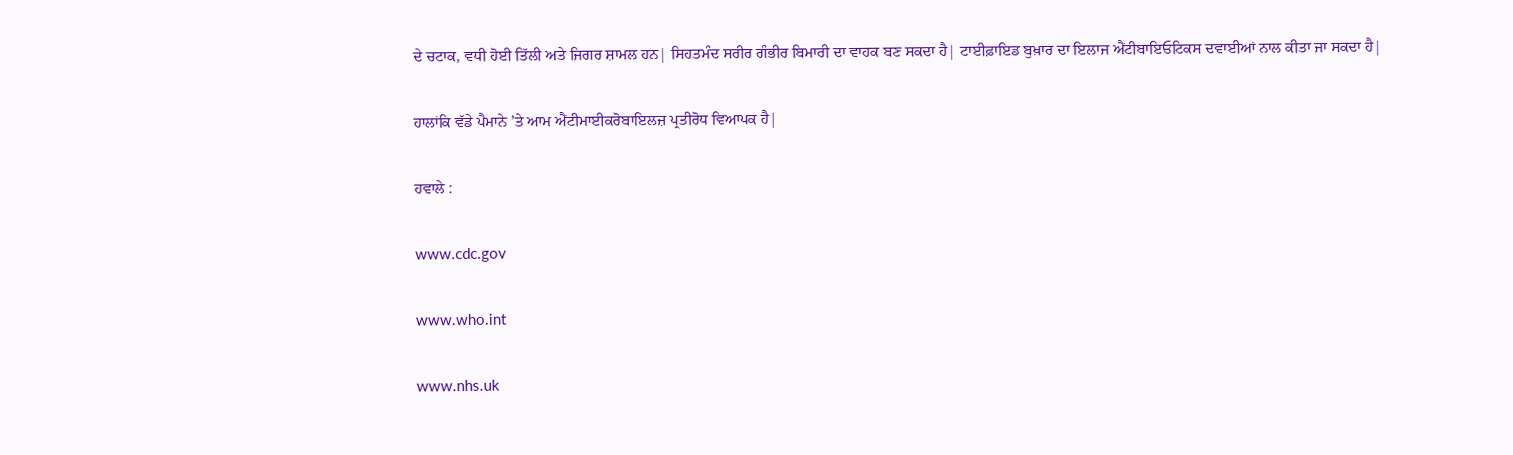ਦੇ ਚਟਾਕ, ਵਧੀ ਹੋਈ ਤਿੱਲੀ ਅਤੇ ਜਿਗਰ ਸ਼ਾਮਲ ਹਨ| ਸਿਹਤਮੰਦ ਸਰੀਰ ਗੰਭੀਰ ਬਿਮਾਰੀ ਦਾ ਵਾਹਕ ਬਣ ਸਕਦਾ ਹੈ| ਟਾਈਫ਼ਾਇਡ ਬੁਖ਼ਾਰ ਦਾ ਇਲਾਜ ਐਂਟੀਬਾਇਓਟਿਕਸ ਦਵਾਈਆਂ ਨਾਲ ਕੀਤਾ ਜਾ ਸਕਦਾ ਹੈ|

ਹਾਲਾਂਕਿ ਵੱਡੇ ਪੈਮਾਨੇ ’ਤੇ ਆਮ ਐਂਟੀਮਾਈਕਰੋਬਾਇਲਜ਼ ਪ੍ਰਤੀਰੋਧ ਵਿਆਪਕ ਹੈ|

ਹਵਾਲੇ :

www.cdc.gov

www.who.int

www.nhs.uk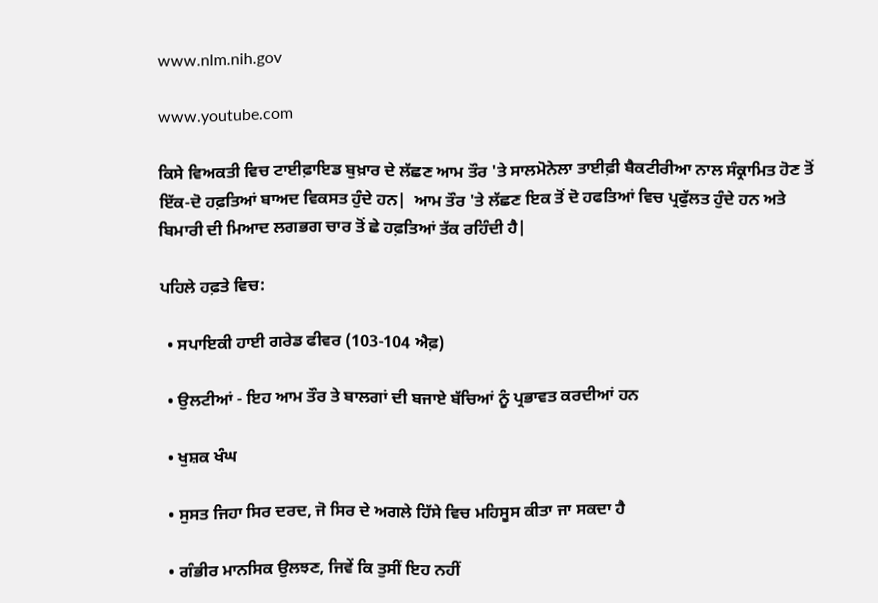www.nlm.nih.gov

www.youtube.com

ਕਿਸੇ ਵਿਅਕਤੀ ਵਿਚ ਟਾਈਫ਼ਾਇਡ ਬੁਖ਼ਾਰ ਦੇ ਲੱਛਣ ਆਮ ਤੌਰ 'ਤੇ ਸਾਲਮੋਨੇਲਾ ਤਾਈਫ਼ੀ ਬੈਕਟੀਰੀਆ ਨਾਲ ਸੰਕ੍ਰਾਮਿਤ ਹੋਣ ਤੋਂ ਇੱਕ-ਦੋ ਹਫ਼ਤਿਆਂ ਬਾਅਦ ਵਿਕਸਤ ਹੁੰਦੇ ਹਨ|  ਆਮ ਤੌਰ 'ਤੇ ਲੱਛਣ ਇਕ ਤੋਂ ਦੋ ਹਫਤਿਆਂ ਵਿਚ ਪ੍ਰਫੁੱਲਤ ਹੁੰਦੇ ਹਨ ਅਤੇ ਬਿਮਾਰੀ ਦੀ ਮਿਆਦ ਲਗਭਗ ਚਾਰ ਤੋਂ ਛੇ ਹਫ਼ਤਿਆਂ ਤੱਕ ਰਹਿੰਦੀ ਹੈ|

ਪਹਿਲੇ ਹਫ਼ਤੇ ਵਿਚ:

  • ਸਪਾਇਕੀ ਹਾਈ ਗਰੇਡ ਫੀਵਰ (103-104 ਐਫ਼)

  • ਉਲਟੀਆਂ - ਇਹ ਆਮ ਤੌਰ ਤੇ ਬਾਲਗਾਂ ਦੀ ਬਜਾਏ ਬੱਚਿਆਂ ਨੂੰ ਪ੍ਰਭਾਵਤ ਕਰਦੀਆਂ ਹਨ

  • ਖੁਸ਼ਕ ਖੰਘ

  • ਸੁਸਤ ਜਿਹਾ ਸਿਰ ਦਰਦ, ਜੋ ਸਿਰ ਦੇ ਅਗਲੇ ਹਿੱਸੇ ਵਿਚ ਮਹਿਸੂਸ ਕੀਤਾ ਜਾ ਸਕਦਾ ਹੈ

  • ਗੰਭੀਰ ਮਾਨਸਿਕ ਉਲਝਣ, ਜਿਵੇਂ ਕਿ ਤੁਸੀਂ ਇਹ ਨਹੀਂ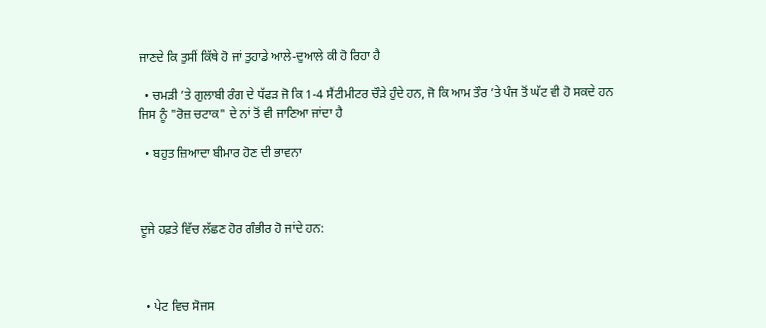ਜਾਣਦੇ ਕਿ ਤੁਸੀਂ ਕਿੱਥੇ ਹੋ ਜਾਂ ਤੁਹਾਡੇ ਆਲੇ-ਦੁਆਲੇ ਕੀ ਹੋ ਰਿਹਾ ਹੈ

  • ਚਮੜੀ ’ਤੇ ਗੁਲਾਬੀ ਰੰਗ ਦੇ ਧੱਫੜ ਜੋ ਕਿ 1-4 ਸੈਂਟੀਮੀਟਰ ਚੌੜੇ ਹੁੰਦੇ ਹਨ, ਜੋ ਕਿ ਆਮ ਤੌਰ ’ਤੇ ਪੰਜ ਤੋਂ ਘੱਟ ਵੀ ਹੋ ਸਕਦੇ ਹਨ ਜਿਸ ਨੂੰ "ਰੋਜ਼ ਚਟਾਕ" ਦੇ ਨਾਂ ਤੋਂ ਵੀ ਜਾਣਿਆ ਜਾਂਦਾ ਹੈ

  • ਬਹੁਤ ਜ਼ਿਆਦਾ ਬੀਮਾਰ ਹੋਣ ਦੀ ਭਾਵਨਾ



ਦੂਜੇ ਹਫ਼ਤੇ ਵਿੱਚ ਲੱਛਣ ਹੋਰ ਗੰਭੀਰ ਹੋ ਜਾਂਦੇ ਹਨ:



  • ਪੇਟ ਵਿਚ ਸੋਜਸ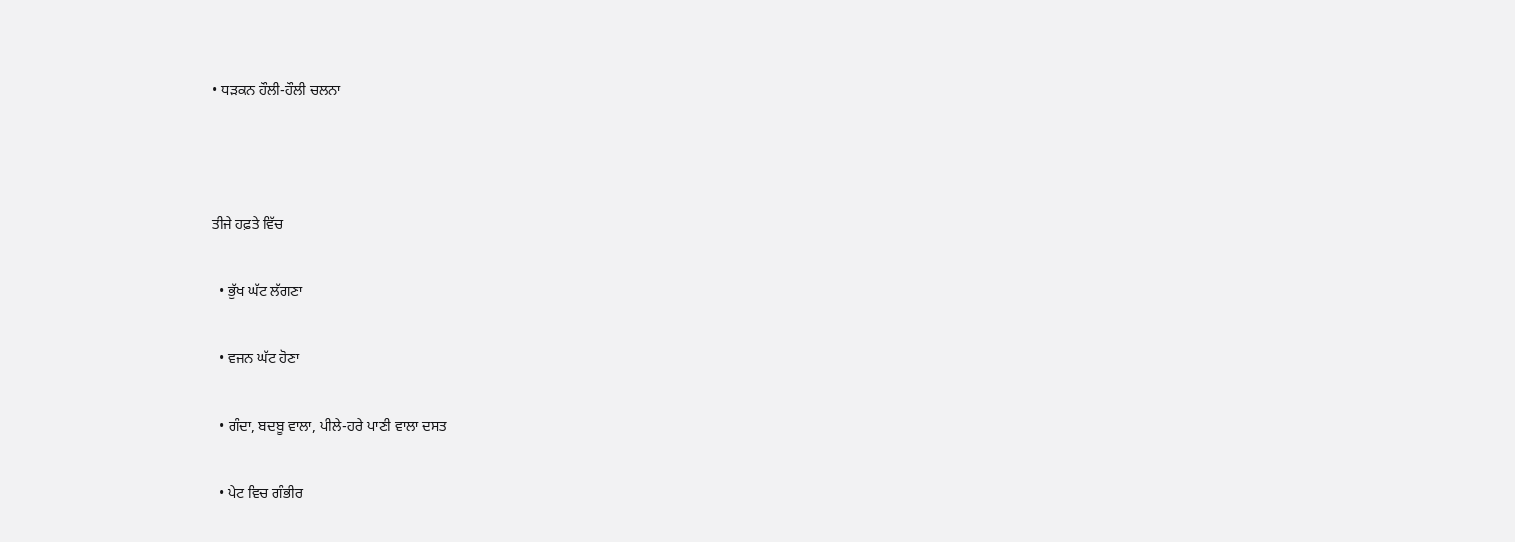• ਧੜਕਨ ਹੌਲੀ-ਹੌਲੀ ਚਲਨਾ



ਤੀਜੇ ਹਫ਼ਤੇ ਵਿੱਚ

  • ਭੁੱਖ ਘੱਟ ਲੱਗਣਾ

  • ਵਜਨ ਘੱਟ ਹੋਣਾ

  • ਗੰਦਾ, ਬਦਬੂ ਵਾਲਾ, ਪੀਲੇ-ਹਰੇ ਪਾਣੀ ਵਾਲਾ ਦਸਤ

  • ਪੇਟ ਵਿਚ ਗੰਭੀਰ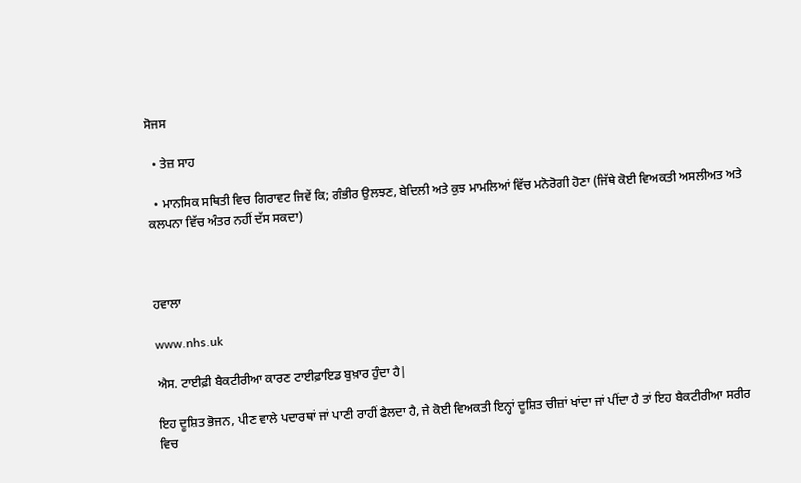ਸੋਜਸ

  • ਤੇਜ਼ ਸਾਹ

  • ਮਾਨਸਿਕ ਸਥਿਤੀ ਵਿਚ ਗਿਰਾਵਟ ਜਿਵੇਂ ਕਿ; ਗੰਭੀਰ ਉਲਝਣ, ਬੇਦਿਲੀ ਅਤੇ ਕੁਝ ਮਾਮਲਿਆਂ ਵਿੱਚ ਮਨੋਰੋਗੀ ਹੋਣਾ (ਜਿੱਥੇ ਕੋਈ ਵਿਅਕਤੀ ਅਸਲੀਅਤ ਅਤੇ ਕਲਪਨਾ ਵਿੱਚ ਅੰਤਰ ਨਹੀਂ ਦੱਸ ਸਕਦਾ)



ਹਵਾਲਾ

www.nhs.uk

ਐਸ. ਟਾਈਫ਼ੀ ਬੈਕਟੀਰੀਆ ਕਾਰਣ ਟਾਈਫ਼ਾਇਡ ਬੁਖ਼ਾਰ ਹੁੰਦਾ ਹੈ|

ਇਹ ਦੂਸ਼ਿਤ ਭੋਜਨ, ਪੀਣ ਵਾਲੇ ਪਦਾਰਥਾਂ ਜਾਂ ਪਾਣੀ ਰਾਹੀਂ ਫੈਲਦਾ ਹੈ, ਜੇ ਕੋਈ ਵਿਅਕਤੀ ਇਨ੍ਹਾਂ ਦੂਸ਼ਿਤ ਚੀਜ਼ਾਂ ਖਾਂਦਾ ਜਾਂ ਪੀਂਦਾ ਹੈ ਤਾਂ ਇਹ ਬੈਕਟੀਰੀਆ ਸਰੀਰ ਵਿਚ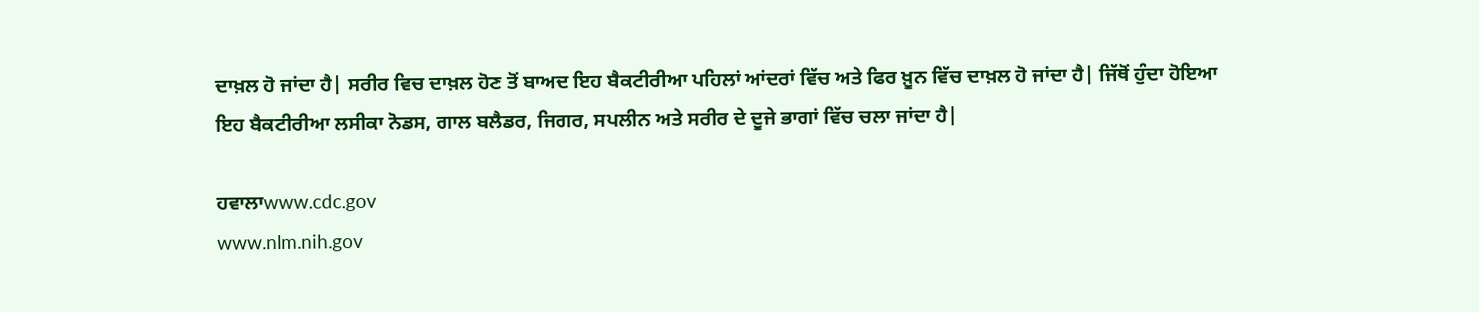ਦਾਖ਼ਲ ਹੋ ਜਾਂਦਾ ਹੈ| ਸਰੀਰ ਵਿਚ ਦਾਖ਼ਲ ਹੋਣ ਤੋਂ ਬਾਅਦ ਇਹ ਬੈਕਟੀਰੀਆ ਪਹਿਲਾਂ ਆਂਦਰਾਂ ਵਿੱਚ ਅਤੇ ਫਿਰ ਖ਼ੂਨ ਵਿੱਚ ਦਾਖ਼ਲ ਹੋ ਜਾਂਦਾ ਹੈ| ਜਿੱਥੋਂ ਹੁੰਦਾ ਹੋਇਆ ਇਹ ਬੈਕਟੀਰੀਆ ਲਸੀਕਾ ਨੋਡਸ, ਗਾਲ ਬਲੈਡਰ, ਜਿਗਰ, ਸਪਲੀਨ ਅਤੇ ਸਰੀਰ ਦੇ ਦੂਜੇ ਭਾਗਾਂ ਵਿੱਚ ਚਲਾ ਜਾਂਦਾ ਹੈ|

ਹਵਾਲਾwww.cdc.gov
www.nlm.nih.gov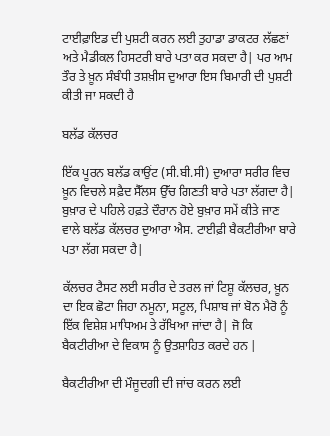ਟਾਈਫ਼ਾਇਡ ਦੀ ਪੁਸ਼ਟੀ ਕਰਨ ਲਈ ਤੁਹਾਡਾ ਡਾਕਟਰ ਲੱਛਣਾਂ ਅਤੇ ਮੈਡੀਕਲ ਹਿਸਟਰੀ ਬਾਰੇ ਪਤਾ ਕਰ ਸਕਦਾ ਹੈ| ਪਰ ਆਮ ਤੌਰ ਤੇ ਖ਼ੂਨ ਸੰਬੰਧੀ ਤਸ਼ਖ਼ੀਸ ਦੁਆਰਾ ਇਸ ਬਿਮਾਰੀ ਦੀ ਪੁਸ਼ਟੀ ਕੀਤੀ ਜਾ ਸਕਦੀ ਹੈ

ਬਲੱਡ ਕੱਲਚਰ

ਇੱਕ ਪੂਰਨ ਬਲੱਡ ਕਾਉਂਟ (ਸੀ.ਬੀ.ਸੀ) ਦੁਆਰਾ ਸਰੀਰ ਵਿਚ ਖ਼ੂਨ ਵਿਚਲੇ ਸਫ਼ੈਦ ਸੈੱਲਸ ਉੱਚ ਗਿਣਤੀ ਬਾਰੇ ਪਤਾ ਲੱਗਦਾ ਹੈ| ਬੁਖ਼ਾਰ ਦੇ ਪਹਿਲੇ ਹਫ਼ਤੇ ਦੌਰਾਨ ਹੋਏ ਬੁਖ਼ਾਰ ਸਮੇਂ ਕੀਤੇ ਜਾਣ ਵਾਲੇ ਬਲੱਡ ਕੱਲਚਰ ਦੁਆਰਾ ਐਸ. ਟਾਈਫ਼ੀ ਬੈਕਟੀਰੀਆ ਬਾਰੇ ਪਤਾ ਲੱਗ ਸਕਦਾ ਹੈ|

ਕੱਲਚਰ ਟੈਸਟ ਲਈ ਸਰੀਰ ਦੇ ਤਰਲ ਜਾਂ ਟਿਸ਼ੂ ਕੱਲਚਰ, ਖ਼ੂਨ ਦਾ ਇਕ ਛੋਟਾ ਜਿਹਾ ਨਮੂਨਾ, ਸਟੂਲ, ਪਿਸ਼ਾਬ ਜਾਂ ਬੋਨ ਮੈਰੋ ਨੂੰ ਇੱਕ ਵਿਸ਼ੇਸ਼ ਮਾਧਿਅਮ ਤੇ ਰੱਖਿਆ ਜਾਂਦਾ ਹੈ| ਜੋ ਕਿ ਬੈਕਟੀਰੀਆ ਦੇ ਵਿਕਾਸ ਨੂੰ ਉਤਸ਼ਾਹਿਤ ਕਰਦੇ ਹਨ |

ਬੈਕਟੀਰੀਆ ਦੀ ਮੌਜੂਦਗੀ ਦੀ ਜਾਂਚ ਕਰਨ ਲਈ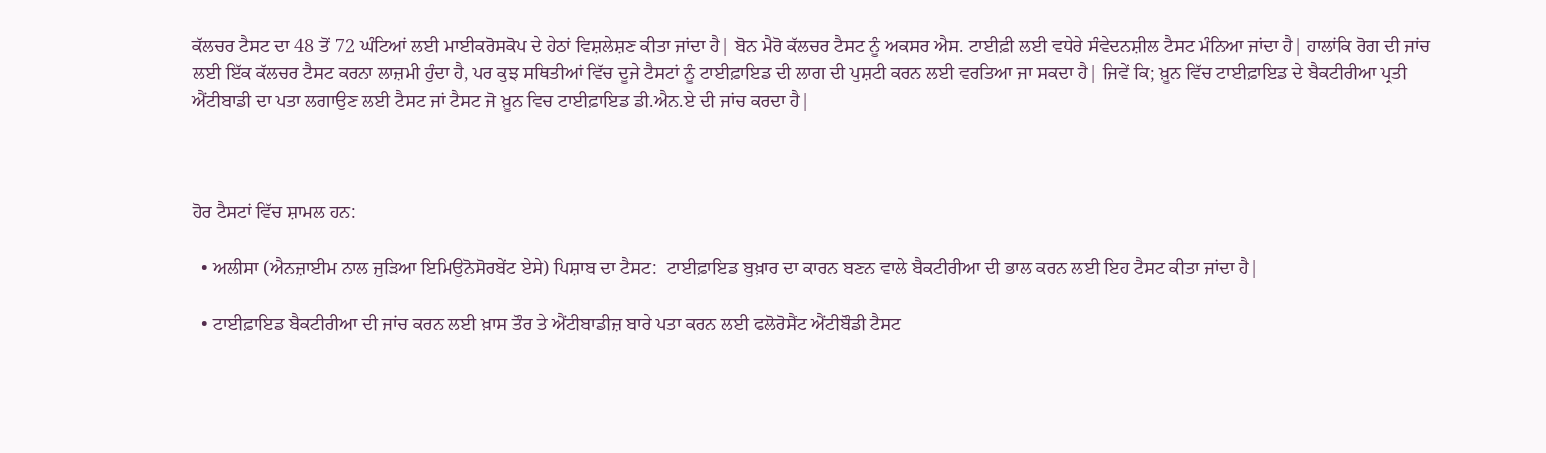ਕੱਲਚਰ ਟੈਸਟ ਦਾ 48 ਤੋਂ 72 ਘੰਟਿਆਂ ਲਈ ਮਾਈਕਰੋਸਕੋਪ ਦੇ ਹੇਠਾਂ ਵਿਸ਼ਲੇਸ਼ਣ ਕੀਤਾ ਜਾਂਦਾ ਹੈ| ਬੋਨ ਮੈਰੋ ਕੱਲਚਰ ਟੈਸਟ ਨੂੰ ਅਕਸਰ ਐਸ. ਟਾਈਫ਼ੀ ਲਈ ਵਧੇਰੇ ਸੰਵੇਦਨਸ਼ੀਲ ਟੈਸਟ ਮੰਨਿਆ ਜਾਂਦਾ ਹੈ| ਹਾਲਾਂਕਿ ਰੋਗ ਦੀ ਜਾਂਚ ਲਈ ਇੱਕ ਕੱਲਚਰ ਟੈਸਟ ਕਰਨਾ ਲਾਜ਼ਮੀ ਹੁੰਦਾ ਹੈ, ਪਰ ਕੁਝ ਸਥਿਤੀਆਂ ਵਿੱਚ ਦੂਜੇ ਟੈਸਟਾਂ ਨੂੰ ਟਾਈਫ਼ਾਇਡ ਦੀ ਲਾਗ ਦੀ ਪੁਸ਼ਟੀ ਕਰਨ ਲਈ ਵਰਤਿਆ ਜਾ ਸਕਦਾ ਹੈ| ਜਿਵੇਂ ਕਿ; ਖ਼ੂਨ ਵਿੱਚ ਟਾਈਫ਼ਾਇਡ ਦੇ ਬੈਕਟੀਰੀਆ ਪ੍ਰਤੀ ਐਂਟੀਬਾਡੀ ਦਾ ਪਤਾ ਲਗਾਉਣ ਲਈ ਟੈਸਟ ਜਾਂ ਟੈਸਟ ਜੋ ਖ਼ੂਨ ਵਿਚ ਟਾਈਫ਼ਾਇਡ ਡੀ.ਐਨ.ਏ ਦੀ ਜਾਂਚ ਕਰਦਾ ਹੈ|



ਹੋਰ ਟੈਸਟਾਂ ਵਿੱਚ ਸ਼ਾਮਲ ਹਨ:

  • ਅਲੀਸਾ (ਐਨਜ਼ਾਈਮ ਨਾਲ ਜੁੜਿਆ ਇਮਿਉਨੋਸੋਰਬੇਂਟ ਏਸੇ) ਪਿਸ਼ਾਬ ਦਾ ਟੈਸਟ:  ਟਾਈਫ਼ਾਇਡ ਬੁਖ਼ਾਰ ਦਾ ਕਾਰਨ ਬਣਨ ਵਾਲੇ ਬੈਕਟੀਰੀਆ ਦੀ ਭਾਲ ਕਰਨ ਲਈ ਇਹ ਟੈਸਟ ਕੀਤਾ ਜਾਂਦਾ ਹੈ|

  • ਟਾਈਫ਼ਾਇਡ ਬੈਕਟੀਰੀਆ ਦੀ ਜਾਂਚ ਕਰਨ ਲਈ ਖ਼ਾਸ ਤੌਰ ਤੇ ਐਂਟੀਬਾਡੀਜ਼ ਬਾਰੇ ਪਤਾ ਕਰਨ ਲਈ ਫਲੋਰੋਸੈਂਟ ਐਂਟੀਬੌਡੀ ਟੈਸਟ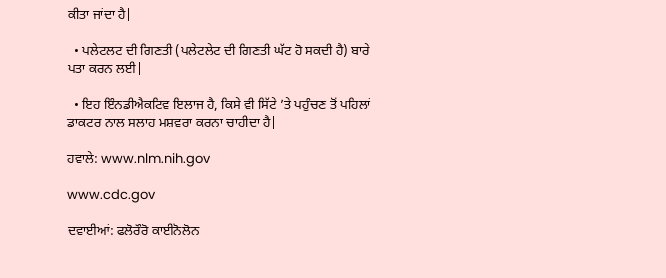ਕੀਤਾ ਜਾਂਦਾ ਹੈ|

  • ਪਲੇਟਲਟ ਦੀ ਗਿਣਤੀ (ਪਲੇਟਲੇਟ ਦੀ ਗਿਣਤੀ ਘੱਟ ਹੋ ਸਕਦੀ ਹੈ) ਬਾਰੇ ਪਤਾ ਕਰਨ ਲਈ|

  • ਇਹ ਇੰਨਡੀਐਕਟਿਵ ਇਲਾਜ ਹੈ, ਕਿਸੇ ਵੀ ਸਿੱਟੇ ’ਤੇ ਪਹੁੰਚਣ ਤੋਂ ਪਹਿਲਾਂ ਡਾਕਟਰ ਨਾਲ ਸਲਾਹ ਮਸ਼ਵਰਾ ਕਰਨਾ ਚਾਹੀਦਾ ਹੈ|

ਹਵਾਲੇ: www.nlm.nih.gov

www.cdc.gov

ਦਵਾਈਆਂ: ਫਲੋਰੌਰੋ ਕਾਈਨੋਲੋਨ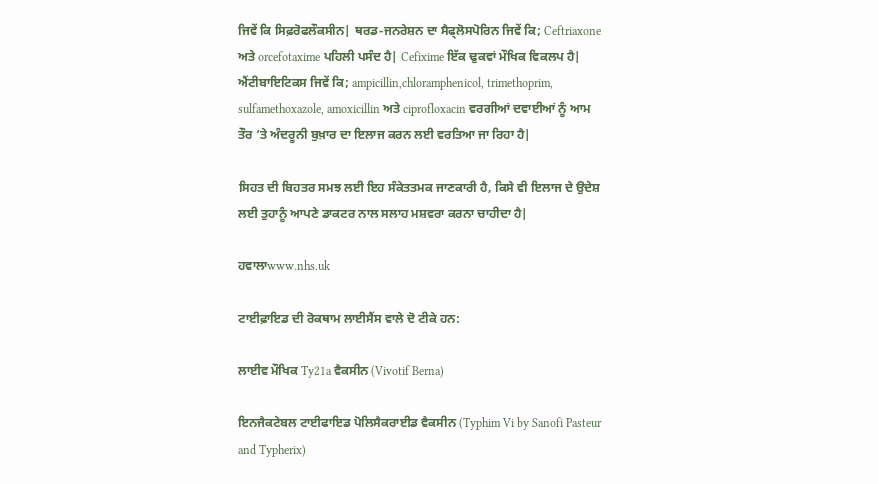ਜਿਵੇਂ ਕਿ ਸਿਫ਼ਰੋਫਲੌਕਸੀਨ| ਥਰਡ-ਜਨਰੇਸ਼ਨ ਦਾ ਸੈਫ੍ਲੋਸਪੋਰਿਨ ਜਿਵੇਂ ਕਿ; Ceftriaxone ਅਤੇ orcefotaxime ਪਹਿਲੀ ਪਸੰਦ ਹੈ| Cefixime ਇੱਕ ਢੁਕਵਾਂ ਮੌਖਿਕ ਵਿਕਲਪ ਹੈ|  ਐਂਟੀਬਾਇਟਿਕਸ ਜਿਵੇਂ ਕਿ; ampicillin,chloramphenicol, trimethoprim, sulfamethoxazole, amoxicillin ਅਤੇ ciprofloxacin ਵਰਗੀਆਂ ਦਵਾਈਆਂ ਨੂੰ ਆਮ ਤੌਰ ’ਤੇ ਅੰਦਰੂਨੀ ਬੁਖ਼ਾਰ ਦਾ ਇਲਾਜ ਕਰਨ ਲਈ ਵਰਤਿਆ ਜਾ ਰਿਹਾ ਹੈ|

ਸਿਹਤ ਦੀ ਬਿਹਤਰ ਸਮਝ ਲਈ ਇਹ ਸੰਕੇਤਤਮਕ ਜਾਣਕਾਰੀ ਹੈ, ਕਿਸੇ ਵੀ ਇਲਾਜ ਦੇ ਉਦੇਸ਼ ਲਈ ਤੁਹਾਨੂੰ ਆਪਣੇ ਡਾਕਟਰ ਨਾਲ ਸਲਾਹ ਮਸ਼ਵਰਾ ਕਰਨਾ ਚਾਹੀਦਾ ਹੈ|

ਹਵਾਲਾwww.nhs.uk

ਟਾਈਫ਼ਾਇਡ ਦੀ ਰੋਕਥਾਮ ਲਾਈਸੈਂਸ ਵਾਲੇ ਦੋ ਟੀਕੇ ਹਨ:

ਲਾਈਵ ਮੌਖਿਕ Ty21a ਵੈਕਸੀਨ (Vivotif Berna)

ਇਨਜੈਕਟੇਬਲ ਟਾਈਫਾਇਡ ਪੋਲਿਸੈਕਰਾਈਡ ਵੈਕਸੀਨ (Typhim Vi by Sanofi Pasteur and Typherix)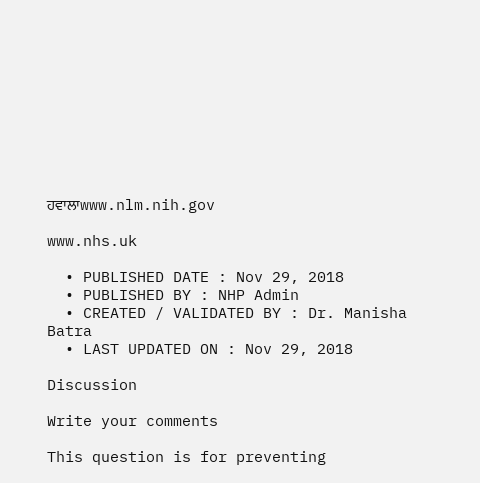ਹਵਾਲਾwww.nlm.nih.gov

www.nhs.uk

  • PUBLISHED DATE : Nov 29, 2018
  • PUBLISHED BY : NHP Admin
  • CREATED / VALIDATED BY : Dr. Manisha Batra
  • LAST UPDATED ON : Nov 29, 2018

Discussion

Write your comments

This question is for preventing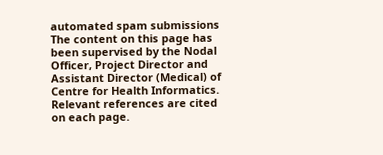automated spam submissions
The content on this page has been supervised by the Nodal Officer, Project Director and Assistant Director (Medical) of Centre for Health Informatics. Relevant references are cited on each page.